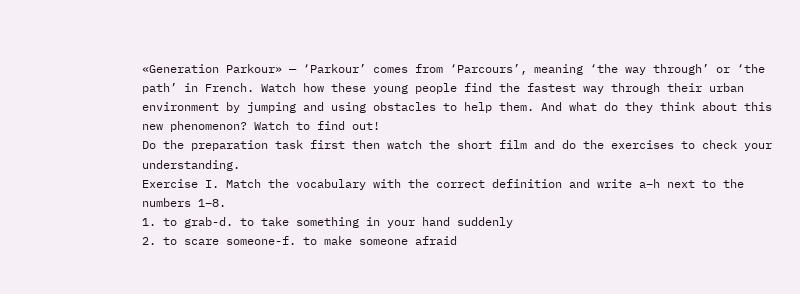«Generation Parkour» — ‘Parkour’ comes from ‘Parcours’, meaning ‘the way through’ or ‘the path’ in French. Watch how these young people find the fastest way through their urban environment by jumping and using obstacles to help them. And what do they think about this new phenomenon? Watch to find out!
Do the preparation task first then watch the short film and do the exercises to check your understanding.
Exercise I. Match the vocabulary with the correct definition and write a–h next to the numbers 1–8.
1. to grab-d. to take something in your hand suddenly
2. to scare someone-f. to make someone afraid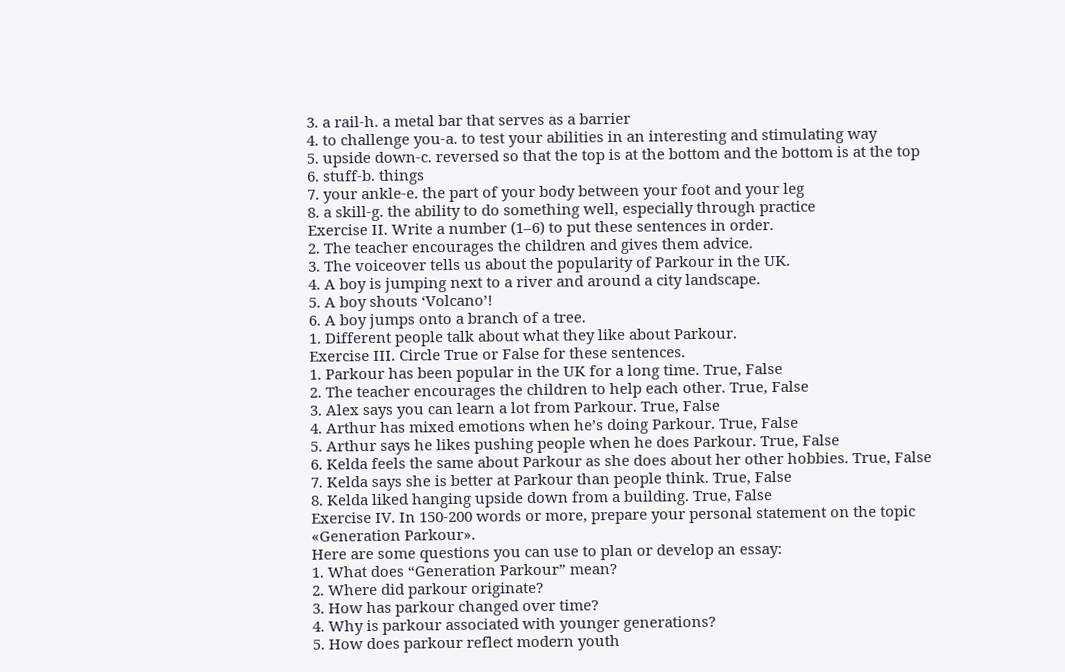3. a rail-h. a metal bar that serves as a barrier
4. to challenge you-a. to test your abilities in an interesting and stimulating way
5. upside down-c. reversed so that the top is at the bottom and the bottom is at the top
6. stuff-b. things
7. your ankle-e. the part of your body between your foot and your leg
8. a skill-g. the ability to do something well, especially through practice
Exercise II. Write a number (1–6) to put these sentences in order.
2. The teacher encourages the children and gives them advice.
3. The voiceover tells us about the popularity of Parkour in the UK.
4. A boy is jumping next to a river and around a city landscape.
5. A boy shouts ‘Volcano’!
6. A boy jumps onto a branch of a tree.
1. Different people talk about what they like about Parkour.
Exercise III. Circle True or False for these sentences.
1. Parkour has been popular in the UK for a long time. True, False
2. The teacher encourages the children to help each other. True, False
3. Alex says you can learn a lot from Parkour. True, False
4. Arthur has mixed emotions when he’s doing Parkour. True, False
5. Arthur says he likes pushing people when he does Parkour. True, False
6. Kelda feels the same about Parkour as she does about her other hobbies. True, False
7. Kelda says she is better at Parkour than people think. True, False
8. Kelda liked hanging upside down from a building. True, False
Exercise IV. In 150-200 words or more, prepare your personal statement on the topic «Generation Parkour».
Here are some questions you can use to plan or develop an essay:
1. What does “Generation Parkour” mean?
2. Where did parkour originate?
3. How has parkour changed over time?
4. Why is parkour associated with younger generations?
5. How does parkour reflect modern youth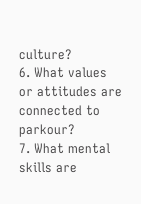culture?
6. What values or attitudes are connected to parkour?
7. What mental skills are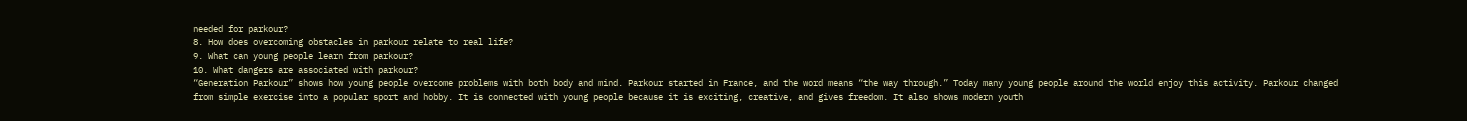needed for parkour?
8. How does overcoming obstacles in parkour relate to real life?
9. What can young people learn from parkour?
10. What dangers are associated with parkour?
“Generation Parkour” shows how young people overcome problems with both body and mind. Parkour started in France, and the word means “the way through.” Today many young people around the world enjoy this activity. Parkour changed from simple exercise into a popular sport and hobby. It is connected with young people because it is exciting, creative, and gives freedom. It also shows modern youth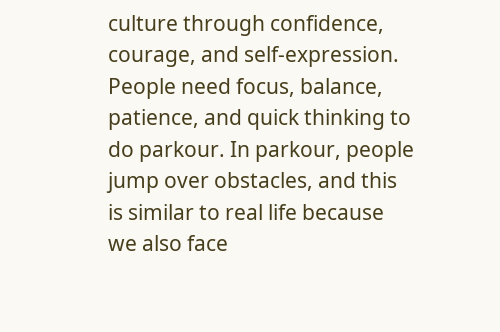culture through confidence, courage, and self-expression. People need focus, balance, patience, and quick thinking to do parkour. In parkour, people jump over obstacles, and this is similar to real life because we also face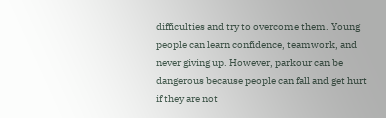difficulties and try to overcome them. Young people can learn confidence, teamwork, and never giving up. However, parkour can be dangerous because people can fall and get hurt if they are not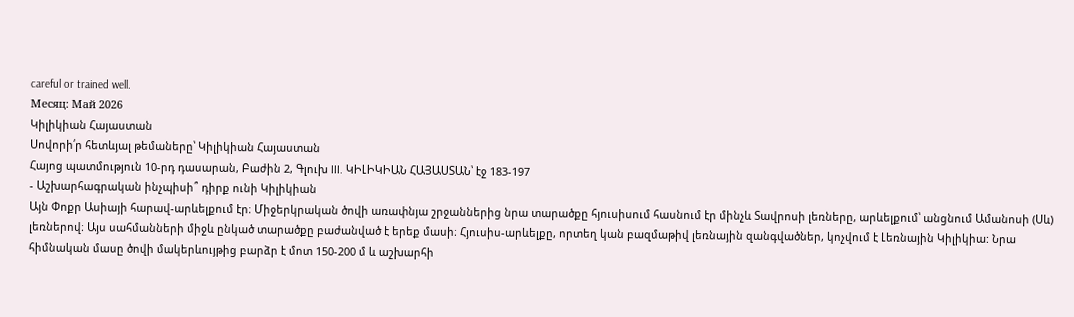careful or trained well.
Месяц: Май 2026
Կիլիկիան Հայաստան
Սովորի՛ր հետևյալ թեմաները՝ Կիլիկիան Հայաստան
Հայոց պատմություն 10-րդ դասարան, Բաժին 2, Գլուխ III. ԿԻԼԻԿԻԱՆ ՀԱՅԱՍՏԱՆ՝ էջ 183-197
- Աշխարհագրական ինչպիսի՞ դիրք ունի Կիլիկիան
Այն Փոքր Ասիայի հարավ-արևելքում էր։ Միջերկրական ծովի առափնյա շրջաններից նրա տարածքը հյուսիսում հասնում էր մինչև Տավրոսի լեռները, արևելքում՝ անցնում Ամանոսի (Սև) լեռներով։ Այս սահմանների միջև ընկած տարածքը բաժանված է երեք մասի։ Հյուսիս-արևելքը, որտեղ կան բազմաթիվ լեռնային զանգվածներ, կոչվում է Լեռնային Կիլիկիա: Նրա հիմնական մասը ծովի մակերևույթից բարձր է մոտ 150-200 մ և աշխարհի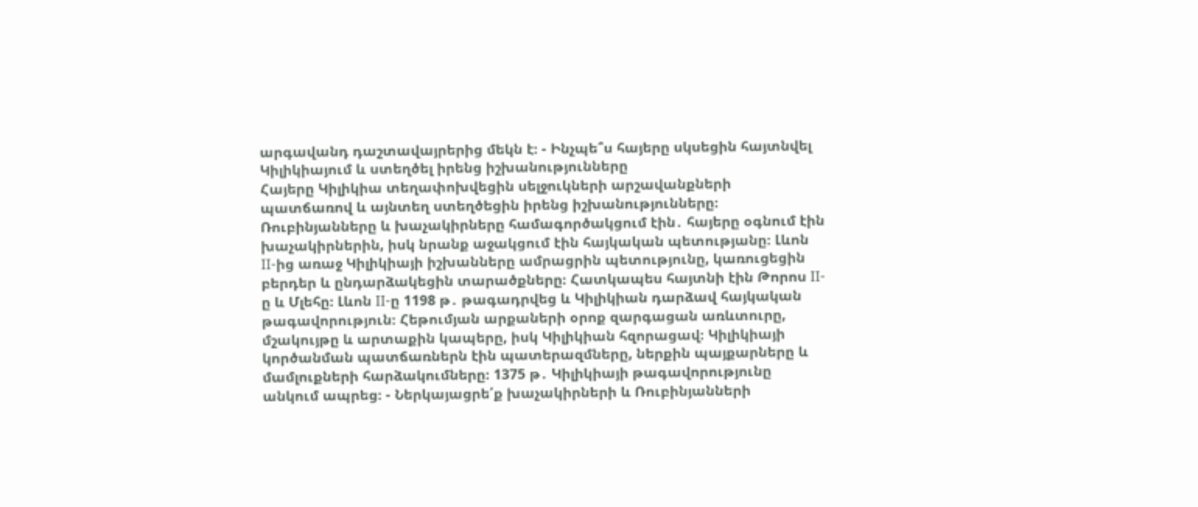արգավանդ դաշտավայրերից մեկն է։ - Ինչպե՞ս հայերը սկսեցին հայտնվել Կիլիկիայում և ստեղծել իրենց իշխանությունները
Հայերը Կիլիկիա տեղափոխվեցին սելջուկների արշավանքների պատճառով և այնտեղ ստեղծեցին իրենց իշխանությունները։ Ռուբինյանները և խաչակիրները համագործակցում էին․ հայերը օգնում էին խաչակիրներին, իսկ նրանք աջակցում էին հայկական պետությանը։ Լևոն II-ից առաջ Կիլիկիայի իշխանները ամրացրին պետությունը, կառուցեցին բերդեր և ընդարձակեցին տարածքները։ Հատկապես հայտնի էին Թորոս II-ը և Մլեհը։ Լևոն II-ը 1198 թ․ թագադրվեց և Կիլիկիան դարձավ հայկական թագավորություն։ Հեթումյան արքաների օրոք զարգացան առևտուրը, մշակույթը և արտաքին կապերը, իսկ Կիլիկիան հզորացավ։ Կիլիկիայի կործանման պատճառներն էին պատերազմները, ներքին պայքարները և մամլուքների հարձակումները։ 1375 թ․ Կիլիկիայի թագավորությունը անկում ապրեց։ - Ներկայացրե՛ք խաչակիրների և Ռուբինյանների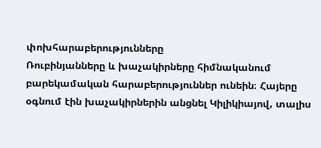փոխհարաբերությունները
Ռուբինյանները և խաչակիրները հիմնականում բարեկամական հարաբերություններ ունեին։ Հայերը օգնում էին խաչակիրներին անցնել Կիլիկիայով, տալիս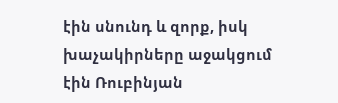էին սնունդ և զորք, իսկ խաչակիրները աջակցում էին Ռուբինյան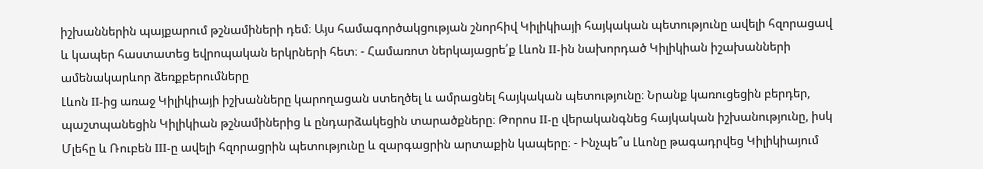իշխաններին պայքարում թշնամիների դեմ։ Այս համագործակցության շնորհիվ Կիլիկիայի հայկական պետությունը ավելի հզորացավ և կապեր հաստատեց եվրոպական երկրների հետ։ - Համառոտ ներկայացրե՛ք Լևոն II-ին նախորդած Կիլիկիան իշախանների ամենակարևոր ձեռքբերումները
Լևոն II-ից առաջ Կիլիկիայի իշխանները կարողացան ստեղծել և ամրացնել հայկական պետությունը։ Նրանք կառուցեցին բերդեր, պաշտպանեցին Կիլիկիան թշնամիներից և ընդարձակեցին տարածքները։ Թորոս II-ը վերականգնեց հայկական իշխանությունը, իսկ Մլեհը և Ռուբեն III-ը ավելի հզորացրին պետությունը և զարգացրին արտաքին կապերը։ - Ինչպե՞ս Լևոնը թագադրվեց Կիլիկիայում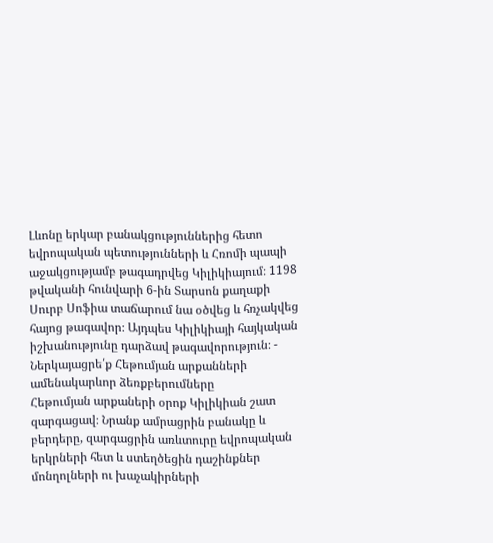Լևոնը երկար բանակցություններից հետո եվրոպական պետությունների և Հռոմի պապի աջակցությամբ թագադրվեց Կիլիկիայում։ 1198 թվականի հունվարի 6-ին Տարսոն քաղաքի Սուրբ Սոֆիա տաճարում նա օծվեց և հռչակվեց հայոց թագավոր։ Այդպես Կիլիկիայի հայկական իշխանությունը դարձավ թագավորություն։ - Ներկայացրե՛ք Հեթումյան արքանների ամենակարևոր ձեռքբերումները
Հեթումյան արքաների օրոք Կիլիկիան շատ զարգացավ։ Նրանք ամրացրին բանակը և բերդերը, զարգացրին առևտուրը եվրոպական երկրների հետ և ստեղծեցին դաշինքներ մոնղոլների ու խաչակիրների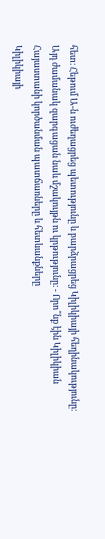հետ։ Հեթում Ա-ն ուժեղացրեց պետությունը և բարձրացրեց Կիլիկիայի հեղինակությունը։ Այդ ժամանակ զարգացան նաև մշակույթն ու կրթությունը։ - Որո՞նք էին Կիլիկիան Հայաստանի կործանման պատճառները և հետևանքները
Կիլիկիայի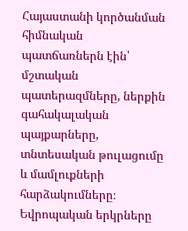Հայաստանի կործանման հիմնական պատճառներն էին՝ մշտական պատերազմները, ներքին գահակալական պայքարները, տնտեսական թուլացումը և մամլուքների հարձակումները։ Եվրոպական երկրները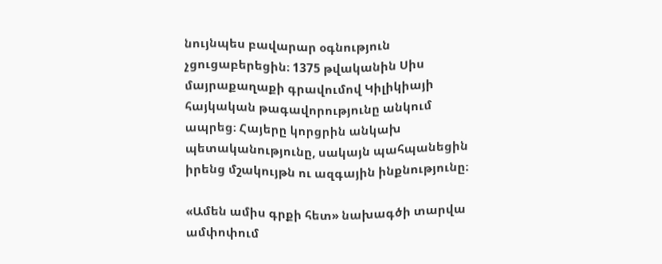նույնպես բավարար օգնություն չցուցաբերեցին։ 1375 թվականին Սիս մայրաքաղաքի գրավումով Կիլիկիայի հայկական թագավորությունը անկում ապրեց։ Հայերը կորցրին անկախ պետականությունը, սակայն պահպանեցին իրենց մշակույթն ու ազգային ինքնությունը։

«Ամեն ամիս գրքի հետ» նախագծի տարվա ամփոփում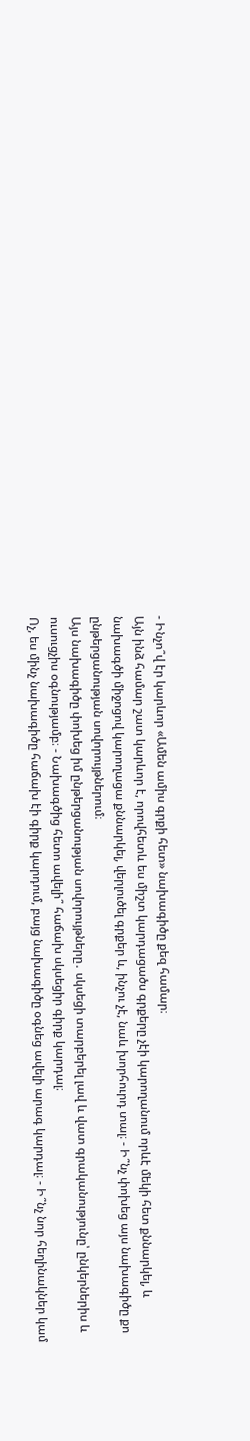- Ինչո՞վ էր կարևոր «Ամեն ամիս գրքի հետ» նախագիծը քեզ համար։
Այն ինձ համար շատ կարևոր է, որովհետև ես միշտ կարդացածս գրքերը չէի կարողանում որևէ մեկի հետ քննարկել, և նախագծի միջոցով կարողացա քննարկել, վերլուծել գրքեր և, ինչու չէ, նաև խորհուրդ տալ։ - Ի՞նչ փոխեց այս նախագիծը քո ընթերցանության սովորույթներում։
Այս նախագիծը փոխեց իմ ընթերցանության սովորույթները․ սկսեցի տարբերել լավ և վատ գրականությունը՝ ընկերներիս և ուսուցչիս օգնությամբ։ - Նախագծից հետո ավելի՞ հաճախ սկսեցիր գիրք կարդալ։
Ոչ, ես մինչ նախագիծը հաճախ էի գիրք կարդում, բայց նախագիծը օգնեց ավելի արագ կարդալ։ - Ի՞նչ նոր հեղինակներ կամ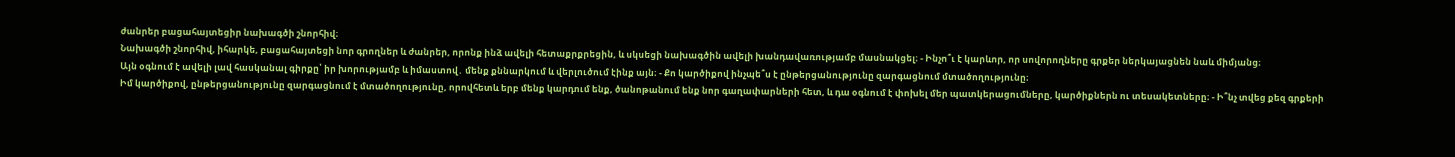ժանրեր բացահայտեցիր նախագծի շնորհիվ։
Նախագծի շնորհիվ, իհարկե, բացահայտեցի նոր գրողներ և ժանրեր, որոնք ինձ ավելի հետաքրքրեցին, և սկսեցի նախագծին ավելի խանդավառությամբ մասնակցել։ - Ինչո՞ւ է կարևոր, որ սովորողները գրքեր ներկայացնեն նաև միմյանց։
Այն օգնում է ավելի լավ հասկանալ գիրքը՝ իր խորությամբ և իմաստով․ մենք քննարկում և վերլուծում էինք այն։ - Քո կարծիքով ինչպե՞ս է ընթերցանությունը զարգացնում մտածողությունը։
Իմ կարծիքով, ընթերցանությունը զարգացնում է մտածողությունը, որովհետև երբ մենք կարդում ենք, ծանոթանում ենք նոր գաղափարների հետ, և դա օգնում է փոխել մեր պատկերացումները, կարծիքներն ու տեսակետները։ - Ի՞նչ տվեց քեզ գրքերի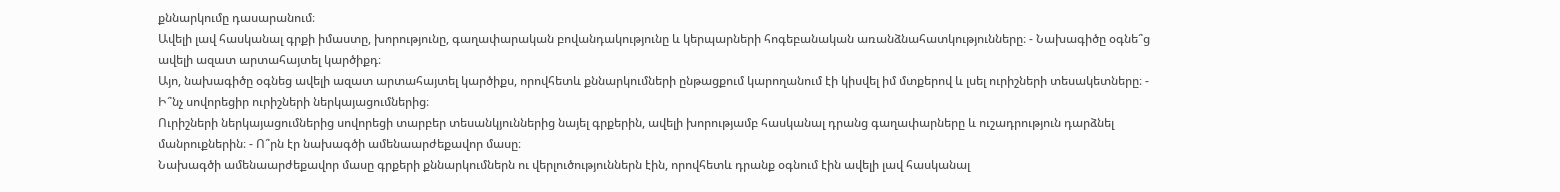քննարկումը դասարանում։
Ավելի լավ հասկանալ գրքի իմաստը, խորությունը, գաղափարական բովանդակությունը և կերպարների հոգեբանական առանձնահատկությունները։ - Նախագիծը օգնե՞ց ավելի ազատ արտահայտել կարծիքդ։
Այո, նախագիծը օգնեց ավելի ազատ արտահայտել կարծիքս, որովհետև քննարկումների ընթացքում կարողանում էի կիսվել իմ մտքերով և լսել ուրիշների տեսակետները։ - Ի՞նչ սովորեցիր ուրիշների ներկայացումներից։
Ուրիշների ներկայացումներից սովորեցի տարբեր տեսանկյուններից նայել գրքերին, ավելի խորությամբ հասկանալ դրանց գաղափարները և ուշադրություն դարձնել մանրուքներին։ - Ո՞րն էր նախագծի ամենաարժեքավոր մասը։
Նախագծի ամենաարժեքավոր մասը գրքերի քննարկումներն ու վերլուծություններն էին, որովհետև դրանք օգնում էին ավելի լավ հասկանալ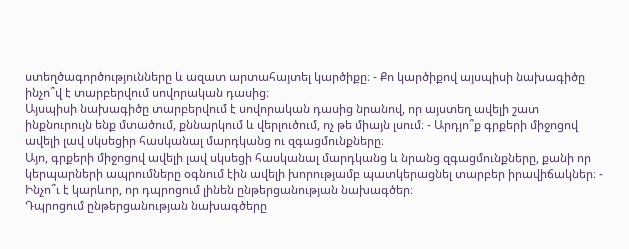ստեղծագործությունները և ազատ արտահայտել կարծիքը։ - Քո կարծիքով այսպիսի նախագիծը ինչո՞վ է տարբերվում սովորական դասից։
Այսպիսի նախագիծը տարբերվում է սովորական դասից նրանով, որ այստեղ ավելի շատ ինքնուրույն ենք մտածում, քննարկում և վերլուծում, ոչ թե միայն լսում։ - Արդյո՞ք գրքերի միջոցով ավելի լավ սկսեցիր հասկանալ մարդկանց ու զգացմունքները։
Այո, գրքերի միջոցով ավելի լավ սկսեցի հասկանալ մարդկանց և նրանց զգացմունքները, քանի որ կերպարների ապրումները օգնում էին ավելի խորությամբ պատկերացնել տարբեր իրավիճակներ։ - Ինչո՞ւ է կարևոր, որ դպրոցում լինեն ընթերցանության նախագծեր։
Դպրոցում ընթերցանության նախագծերը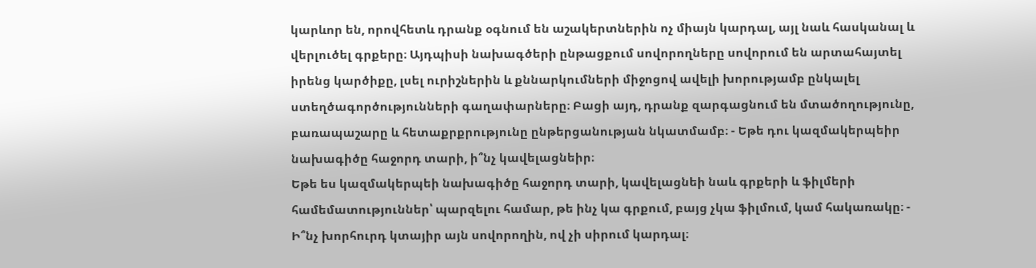կարևոր են, որովհետև դրանք օգնում են աշակերտներին ոչ միայն կարդալ, այլ նաև հասկանալ և վերլուծել գրքերը։ Այդպիսի նախագծերի ընթացքում սովորողները սովորում են արտահայտել իրենց կարծիքը, լսել ուրիշներին և քննարկումների միջոցով ավելի խորությամբ ընկալել ստեղծագործությունների գաղափարները։ Բացի այդ, դրանք զարգացնում են մտածողությունը, բառապաշարը և հետաքրքրությունը ընթերցանության նկատմամբ։ - Եթե դու կազմակերպեիր նախագիծը հաջորդ տարի, ի՞նչ կավելացնեիր։
Եթե ես կազմակերպեի նախագիծը հաջորդ տարի, կավելացնեի նաև գրքերի և ֆիլմերի համեմատություններ՝ պարզելու համար, թե ինչ կա գրքում, բայց չկա ֆիլմում, կամ հակառակը։ - Ի՞նչ խորհուրդ կտայիր այն սովորողին, ով չի սիրում կարդալ։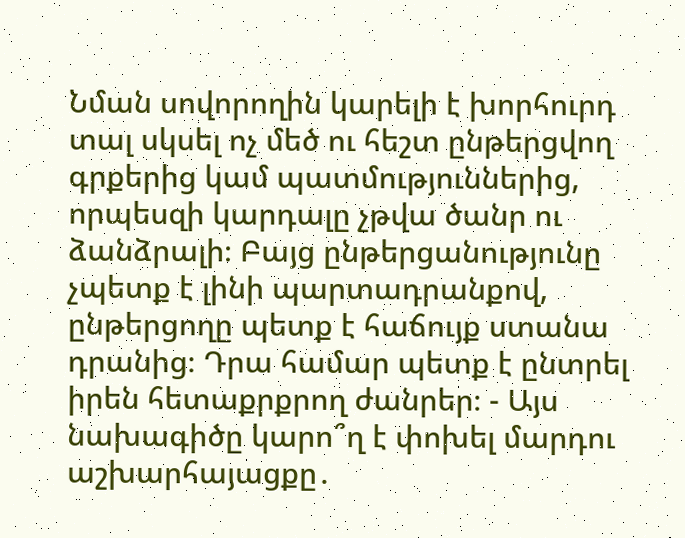Նման սովորողին կարելի է խորհուրդ տալ սկսել ոչ մեծ ու հեշտ ընթերցվող գրքերից կամ պատմություններից, որպեսզի կարդալը չթվա ծանր ու ձանձրալի։ Բայց ընթերցանությունը չպետք է լինի պարտադրանքով, ընթերցողը պետք է հաճույք ստանա դրանից։ Դրա համար պետք է ընտրել իրեն հետաքրքրող ժանրեր։ - Այս նախագիծը կարո՞ղ է փոխել մարդու աշխարհայացքը․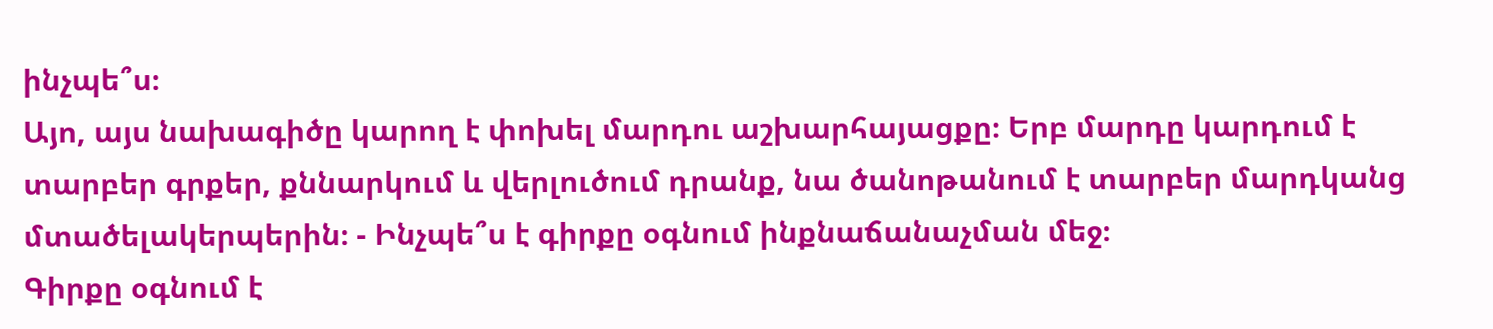ինչպե՞ս։
Այո, այս նախագիծը կարող է փոխել մարդու աշխարհայացքը։ Երբ մարդը կարդում է տարբեր գրքեր, քննարկում և վերլուծում դրանք, նա ծանոթանում է տարբեր մարդկանց մտածելակերպերին։ - Ինչպե՞ս է գիրքը օգնում ինքնաճանաչման մեջ։
Գիրքը օգնում է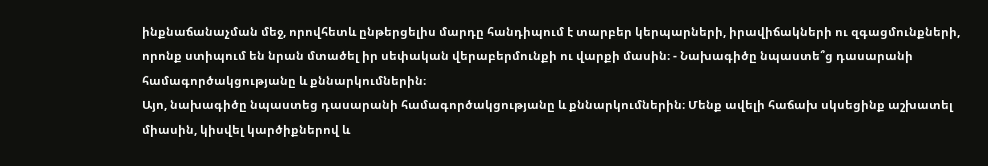ինքնաճանաչման մեջ, որովհետև ընթերցելիս մարդը հանդիպում է տարբեր կերպարների, իրավիճակների ու զգացմունքների, որոնք ստիպում են նրան մտածել իր սեփական վերաբերմունքի ու վարքի մասին։ - Նախագիծը նպաստե՞ց դասարանի համագործակցությանը և քննարկումներին։
Այո, նախագիծը նպաստեց դասարանի համագործակցությանը և քննարկումներին։ Մենք ավելի հաճախ սկսեցինք աշխատել միասին, կիսվել կարծիքներով և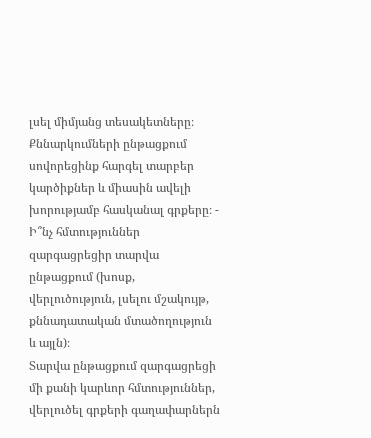լսել միմյանց տեսակետները։ Քննարկումների ընթացքում սովորեցինք հարգել տարբեր կարծիքներ և միասին ավելի խորությամբ հասկանալ գրքերը։ - Ի՞նչ հմտություններ զարգացրեցիր տարվա ընթացքում (խոսք, վերլուծություն, լսելու մշակույթ, քննադատական մտածողություն և այլն)։
Տարվա ընթացքում զարգացրեցի մի քանի կարևոր հմտություններ, վերլուծել գրքերի գաղափարներն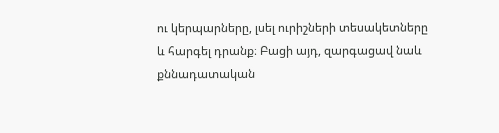ու կերպարները, լսել ուրիշների տեսակետները և հարգել դրանք։ Բացի այդ, զարգացավ նաև քննադատական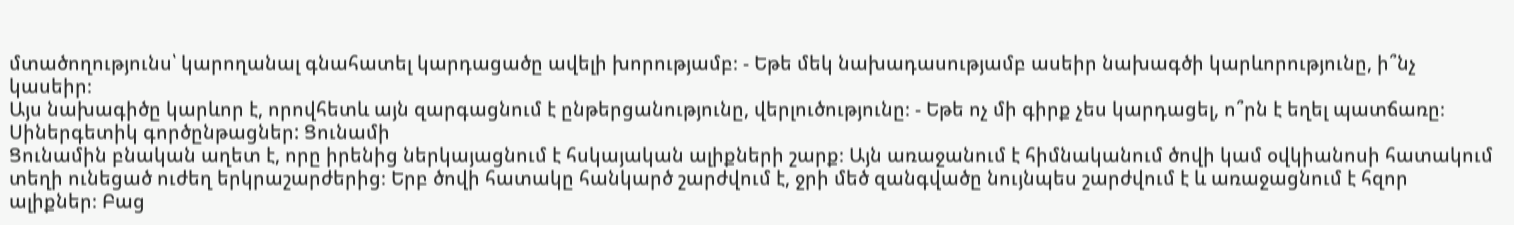մտածողությունս՝ կարողանալ գնահատել կարդացածը ավելի խորությամբ։ - Եթե մեկ նախադասությամբ ասեիր նախագծի կարևորությունը, ի՞նչ կասեիր։
Այս նախագիծը կարևոր է, որովհետև այն զարգացնում է ընթերցանությունը, վերլուծությունը։ - Եթե ոչ մի գիրք չես կարդացել, ո՞րն է եղել պատճառը։
Սիներգետիկ գործընթացներ: Ցունամի
Ցունամին բնական աղետ է, որը իրենից ներկայացնում է հսկայական ալիքների շարք։ Այն առաջանում է հիմնականում ծովի կամ օվկիանոսի հատակում տեղի ունեցած ուժեղ երկրաշարժերից։ Երբ ծովի հատակը հանկարծ շարժվում է, ջրի մեծ զանգվածը նույնպես շարժվում է և առաջացնում է հզոր ալիքներ։ Բաց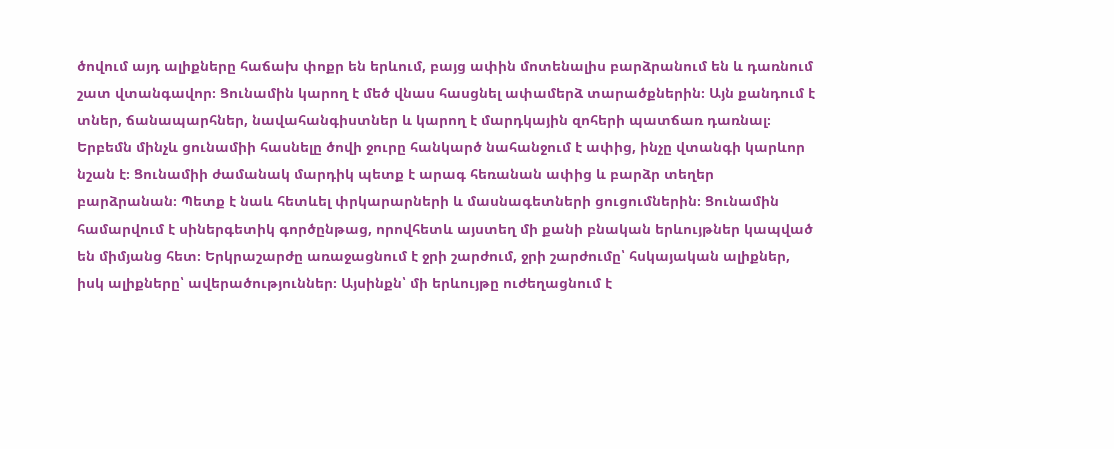ծովում այդ ալիքները հաճախ փոքր են երևում, բայց ափին մոտենալիս բարձրանում են և դառնում շատ վտանգավոր։ Ցունամին կարող է մեծ վնաս հասցնել ափամերձ տարածքներին։ Այն քանդում է տներ, ճանապարհներ, նավահանգիստներ և կարող է մարդկային զոհերի պատճառ դառնալ։ Երբեմն մինչև ցունամիի հասնելը ծովի ջուրը հանկարծ նահանջում է ափից, ինչը վտանգի կարևոր նշան է։ Ցունամիի ժամանակ մարդիկ պետք է արագ հեռանան ափից և բարձր տեղեր բարձրանան։ Պետք է նաև հետևել փրկարարների և մասնագետների ցուցումներին։ Ցունամին համարվում է սիներգետիկ գործընթաց, որովհետև այստեղ մի քանի բնական երևույթներ կապված են միմյանց հետ։ Երկրաշարժը առաջացնում է ջրի շարժում, ջրի շարժումը՝ հսկայական ալիքներ, իսկ ալիքները՝ ավերածություններ։ Այսինքն՝ մի երևույթը ուժեղացնում է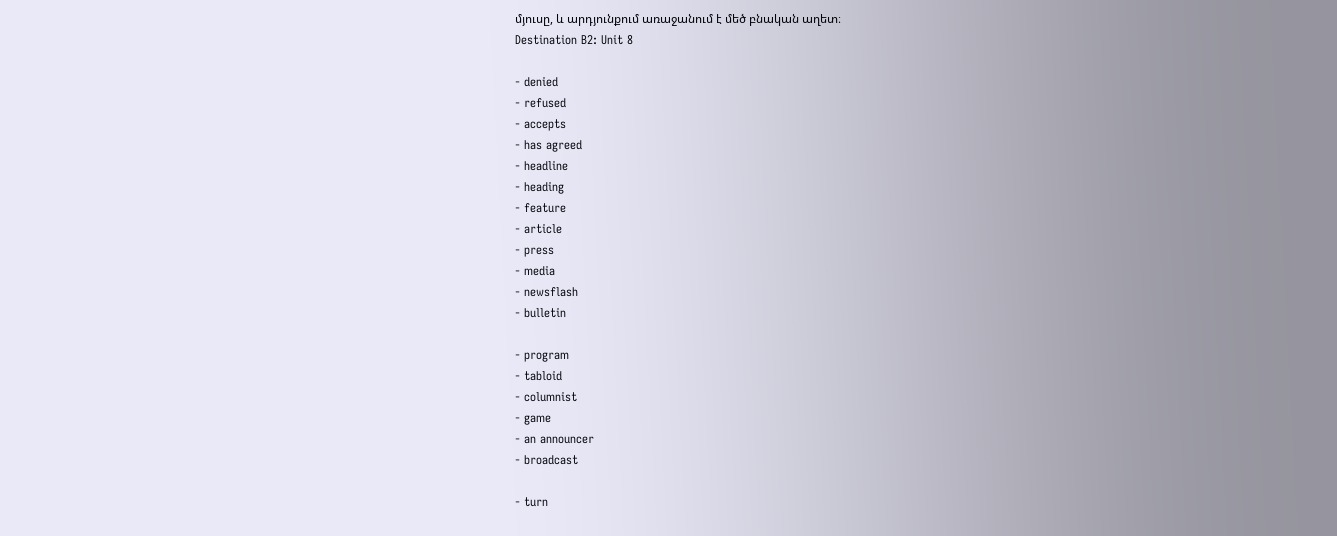մյուսը, և արդյունքում առաջանում է մեծ բնական աղետ։
Destination B2: Unit 8

- denied
- refused
- accepts
- has agreed
- headline
- heading
- feature
- article
- press
- media
- newsflash
- bulletin

- program
- tabloid
- columnist
- game
- an announcer
- broadcast

- turn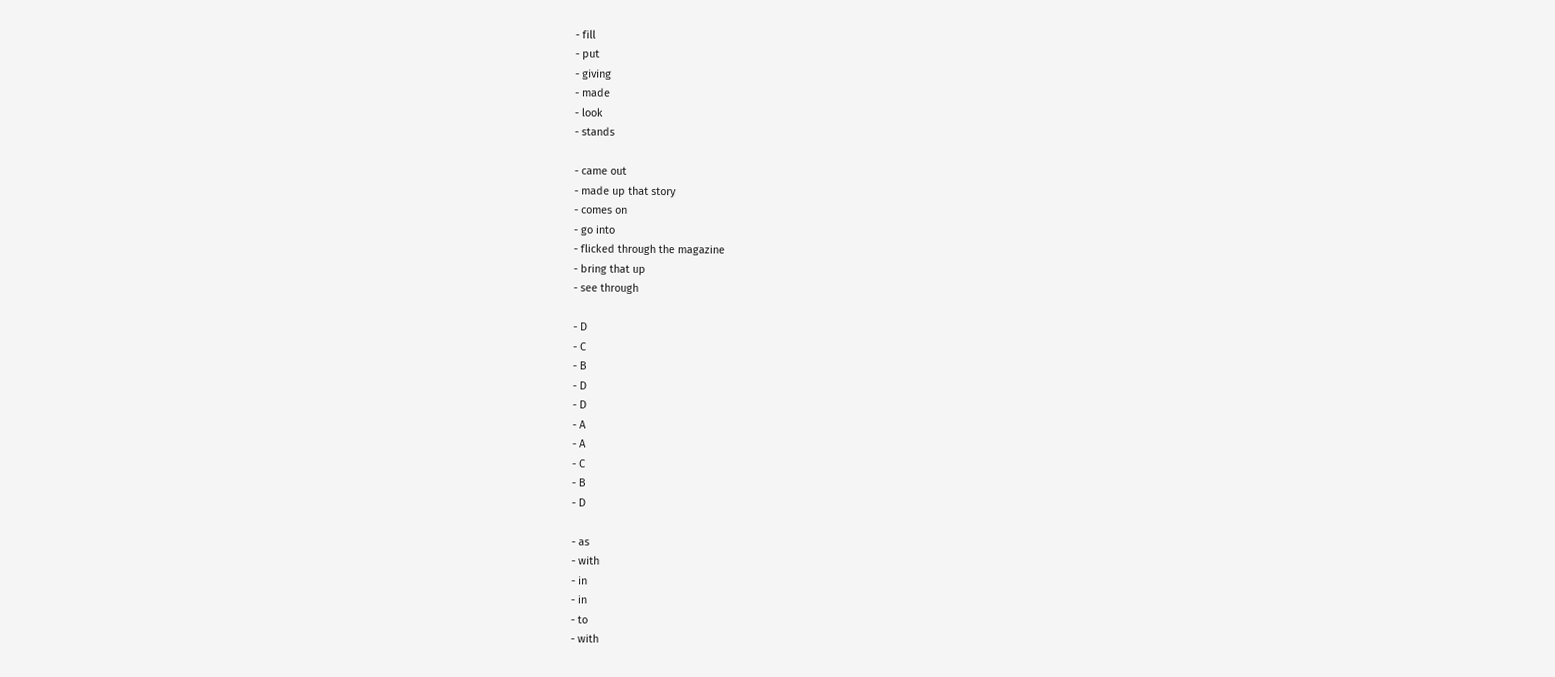- fill
- put
- giving
- made
- look
- stands

- came out
- made up that story
- comes on
- go into
- flicked through the magazine
- bring that up
- see through

- D
- C
- B
- D
- D
- A
- A
- C
- B
- D

- as
- with
- in
- in
- to
- with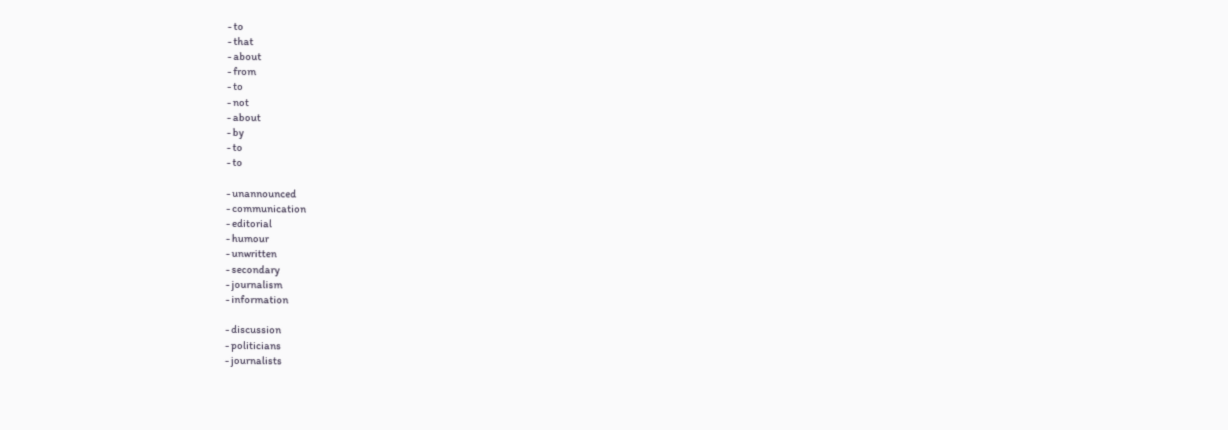- to
- that
- about
- from
- to
- not
- about
- by
- to
- to

- unannounced
- communication
- editorial
- humour
- unwritten
- secondary
- journalism
- information

- discussion
- politicians
- journalists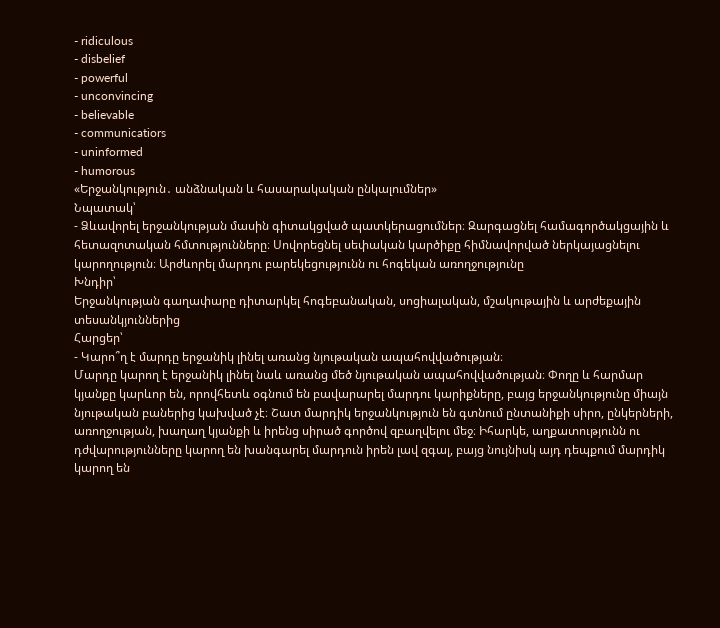- ridiculous
- disbelief
- powerful
- unconvincing
- believable
- communicatiors
- uninformed
- humorous
«Երջանկություն․ անձնական և հասարակական ընկալումներ»
Նպատակ՝
- Ձևավորել երջանկության մասին գիտակցված պատկերացումներ։ Զարգացնել համագործակցային և հետազոտական հմտությունները։ Սովորեցնել սեփական կարծիքը հիմնավորված ներկայացնելու կարողություն։ Արժևորել մարդու բարեկեցությունն ու հոգեկան առողջությունը
Խնդիր՝
Երջանկության գաղափարը դիտարկել հոգեբանական, սոցիալական, մշակութային և արժեքային տեսանկյուններից
Հարցեր՝
- Կարո՞ղ է մարդը երջանիկ լինել առանց նյութական ապահովվածության։
Մարդը կարող է երջանիկ լինել նաև առանց մեծ նյութական ապահովվածության։ Փողը և հարմար կյանքը կարևոր են, որովհետև օգնում են բավարարել մարդու կարիքները, բայց երջանկությունը միայն նյութական բաներից կախված չէ։ Շատ մարդիկ երջանկություն են գտնում ընտանիքի սիրո, ընկերների, առողջության, խաղաղ կյանքի և իրենց սիրած գործով զբաղվելու մեջ։ Իհարկե, աղքատությունն ու դժվարությունները կարող են խանգարել մարդուն իրեն լավ զգալ, բայց նույնիսկ այդ դեպքում մարդիկ կարող են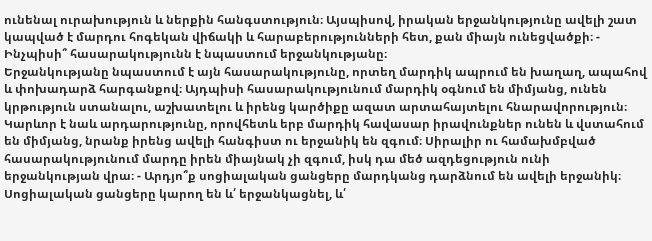ունենալ ուրախություն և ներքին հանգստություն։ Այսպիսով, իրական երջանկությունը ավելի շատ կապված է մարդու հոգեկան վիճակի և հարաբերությունների հետ, քան միայն ունեցվածքի։ - Ինչպիսի՞ հասարակությունն է նպաստում երջանկությանը։
Երջանկությանը նպաստում է այն հասարակությունը, որտեղ մարդիկ ապրում են խաղաղ, ապահով և փոխադարձ հարգանքով։ Այդպիսի հասարակությունում մարդիկ օգնում են միմյանց, ունեն կրթություն ստանալու, աշխատելու և իրենց կարծիքը ազատ արտահայտելու հնարավորություն։ Կարևոր է նաև արդարությունը, որովհետև երբ մարդիկ հավասար իրավունքներ ունեն և վստահում են միմյանց, նրանք իրենց ավելի հանգիստ ու երջանիկ են զգում։ Սիրալիր ու համախմբված հասարակությունում մարդը իրեն միայնակ չի զգում, իսկ դա մեծ ազդեցություն ունի երջանկության վրա։ - Արդյո՞ք սոցիալական ցանցերը մարդկանց դարձնում են ավելի երջանիկ։
Սոցիալական ցանցերը կարող են և՛ երջանկացնել, և՛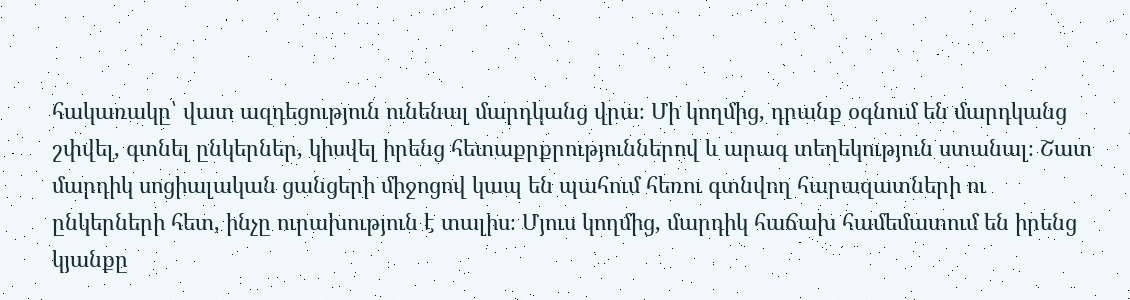հակառակը՝ վատ ազդեցություն ունենալ մարդկանց վրա։ Մի կողմից, դրանք օգնում են մարդկանց շփվել, գտնել ընկերներ, կիսվել իրենց հետաքրքրություններով և արագ տեղեկություն ստանալ։ Շատ մարդիկ սոցիալական ցանցերի միջոցով կապ են պահում հեռու գտնվող հարազատների ու ընկերների հետ, ինչը ուրախություն է տալիս։ Մյուս կողմից, մարդիկ հաճախ համեմատում են իրենց կյանքը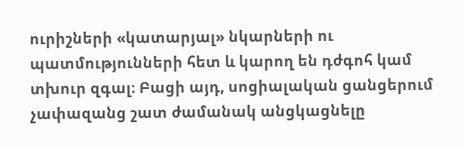ուրիշների «կատարյալ» նկարների ու պատմությունների հետ և կարող են դժգոհ կամ տխուր զգալ։ Բացի այդ, սոցիալական ցանցերում չափազանց շատ ժամանակ անցկացնելը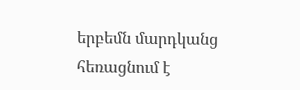երբեմն մարդկանց հեռացնում է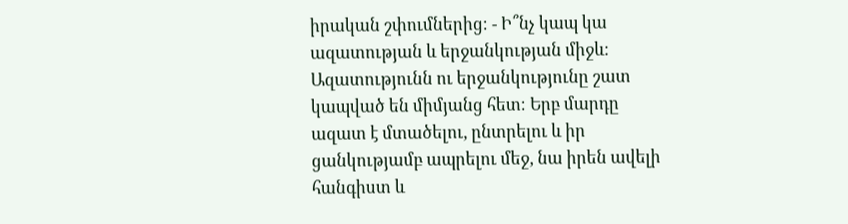իրական շփումներից։ - Ի՞նչ կապ կա ազատության և երջանկության միջև։
Ազատությունն ու երջանկությունը շատ կապված են միմյանց հետ։ Երբ մարդը ազատ է մտածելու, ընտրելու և իր ցանկությամբ ապրելու մեջ, նա իրեն ավելի հանգիստ և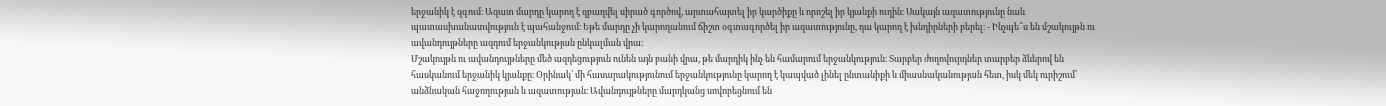երջանիկ է զգում։ Ազատ մարդը կարող է զբաղվել սիրած գործով, արտահայտել իր կարծիքը և որոշել իր կյանքի ուղին։ Սակայն ազատությունը նաև պատասխանատվություն է պահանջում։ Եթե մարդը չի կարողանում ճիշտ օգտագործել իր ազատությունը, դա կարող է խնդիրների բերել։ - Ինչպե՞ս են մշակույթն ու ավանդույթները ազդում երջանկության ընկալման վրա։
Մշակույթն ու ավանդույթները մեծ ազդեցություն ունեն այն բանի վրա, թե մարդիկ ինչ են համարում երջանկություն։ Տարբեր ժողովուրդներ տարբեր ձևերով են հասկանում երջանիկ կյանքը։ Օրինակ՝ մի հասարակությունում երջանկությունը կարող է կապված լինել ընտանիքի և միասնականության հետ, իսկ մեկ ուրիշում՝ անձնական հաջողության և ազատության։ Ավանդույթները մարդկանց սովորեցնում են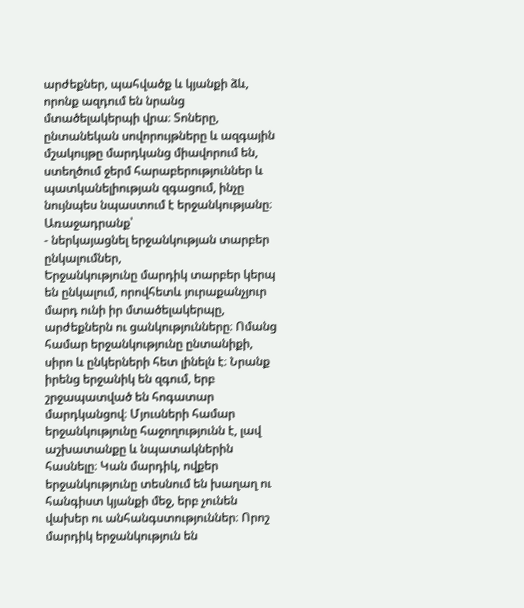արժեքներ, պահվածք և կյանքի ձև, որոնք ազդում են նրանց մտածելակերպի վրա։ Տոները, ընտանեկան սովորույթները և ազգային մշակույթը մարդկանց միավորում են, ստեղծում ջերմ հարաբերություններ և պատկանելիության զգացում, ինչը նույնպես նպաստում է երջանկությանը։
Առաջադրանք՝
- ներկայացնել երջանկության տարբեր ընկալումներ,
Երջանկությունը մարդիկ տարբեր կերպ են ընկալում, որովհետև յուրաքանչյուր մարդ ունի իր մտածելակերպը, արժեքներն ու ցանկությունները։ Ոմանց համար երջանկությունը ընտանիքի, սիրո և ընկերների հետ լինելն է։ Նրանք իրենց երջանիկ են զգում, երբ շրջապատված են հոգատար մարդկանցով։ Մյուսների համար երջանկությունը հաջողությունն է, լավ աշխատանքը և նպատակներին հասնելը։ Կան մարդիկ, ովքեր երջանկությունը տեսնում են խաղաղ ու հանգիստ կյանքի մեջ, երբ չունեն վախեր ու անհանգստություններ։ Որոշ մարդիկ երջանկություն են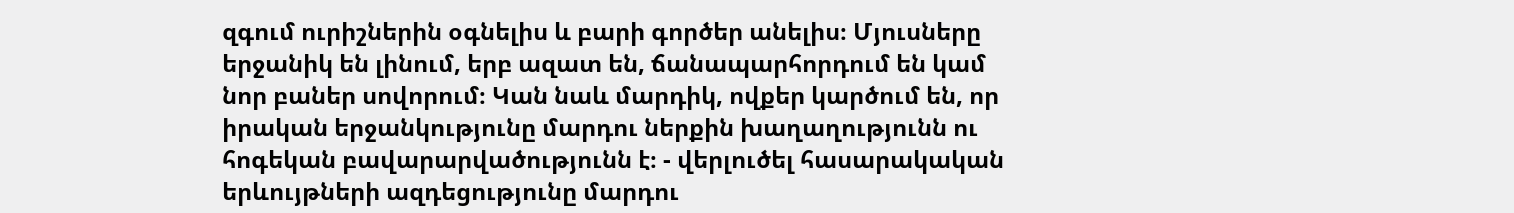զգում ուրիշներին օգնելիս և բարի գործեր անելիս։ Մյուսները երջանիկ են լինում, երբ ազատ են, ճանապարհորդում են կամ նոր բաներ սովորում։ Կան նաև մարդիկ, ովքեր կարծում են, որ իրական երջանկությունը մարդու ներքին խաղաղությունն ու հոգեկան բավարարվածությունն է։ - վերլուծել հասարակական երևույթների ազդեցությունը մարդու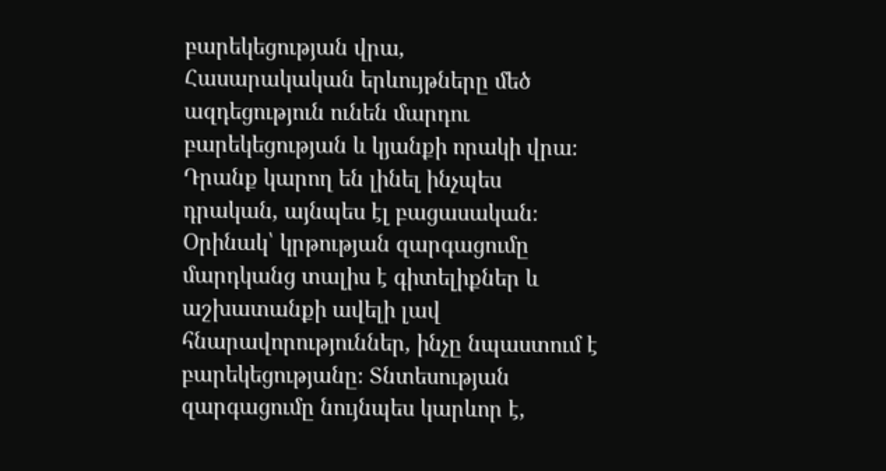բարեկեցության վրա,
Հասարակական երևույթները մեծ ազդեցություն ունեն մարդու բարեկեցության և կյանքի որակի վրա։ Դրանք կարող են լինել ինչպես դրական, այնպես էլ բացասական։ Օրինակ՝ կրթության զարգացումը մարդկանց տալիս է գիտելիքներ և աշխատանքի ավելի լավ հնարավորություններ, ինչը նպաստում է բարեկեցությանը։ Տնտեսության զարգացումը նույնպես կարևոր է,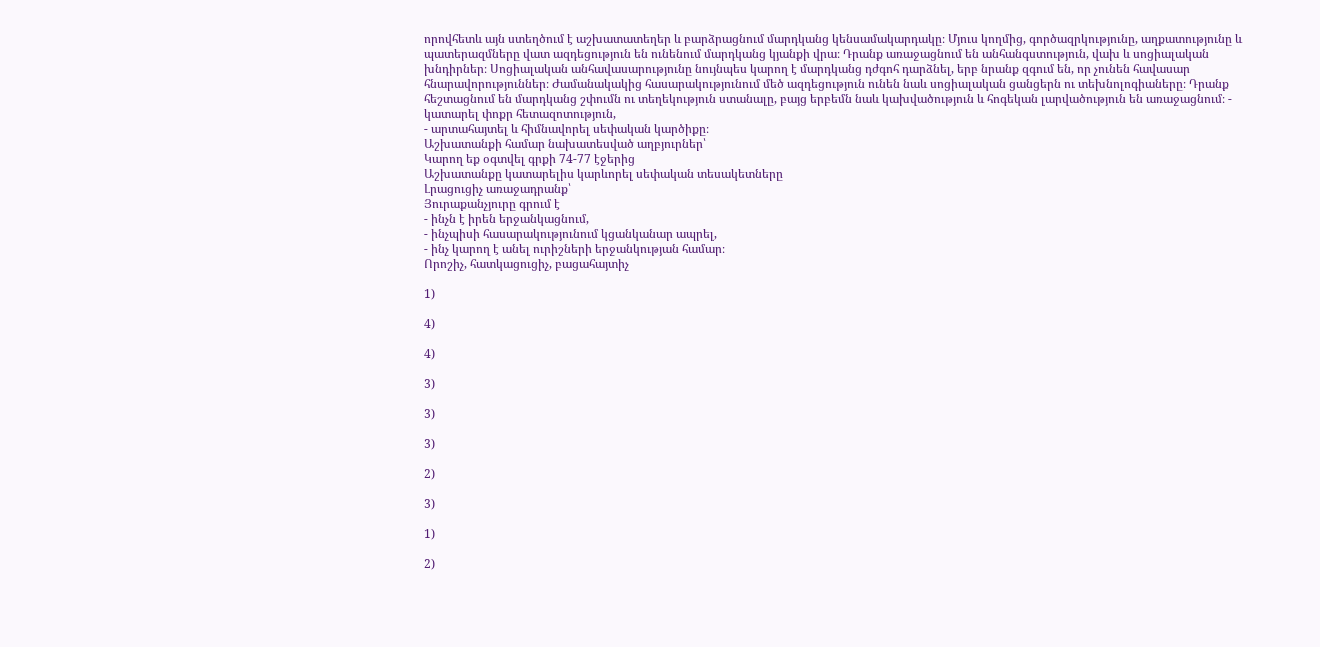որովհետև այն ստեղծում է աշխատատեղեր և բարձրացնում մարդկանց կենսամակարդակը։ Մյուս կողմից, գործազրկությունը, աղքատությունը և պատերազմները վատ ազդեցություն են ունենում մարդկանց կյանքի վրա։ Դրանք առաջացնում են անհանգստություն, վախ և սոցիալական խնդիրներ։ Սոցիալական անհավասարությունը նույնպես կարող է մարդկանց դժգոհ դարձնել, երբ նրանք զգում են, որ չունեն հավասար հնարավորություններ։ Ժամանակակից հասարակությունում մեծ ազդեցություն ունեն նաև սոցիալական ցանցերն ու տեխնոլոգիաները։ Դրանք հեշտացնում են մարդկանց շփումն ու տեղեկություն ստանալը, բայց երբեմն նաև կախվածություն և հոգեկան լարվածություն են առաջացնում։ - կատարել փոքր հետազոտություն,
- արտահայտել և հիմնավորել սեփական կարծիքը։
Աշխատանքի համար նախատեսված աղբյուրներ՝
Կարող եք օգտվել գրքի 74-77 էջերից
Աշխատանքը կատարելիս կարևորել սեփական տեսակետները
Լրացուցիչ առաջադրանք՝
Յուրաքանչյուրը գրում է
- ինչն է իրեն երջանկացնում,
- ինչպիսի հասարակությունում կցանկանար ապրել,
- ինչ կարող է անել ուրիշների երջանկության համար։
Որոշիչ, հատկացուցիչ, բացահայտիչ

1)

4)

4)

3)

3)

3)

2)

3)

1)

2)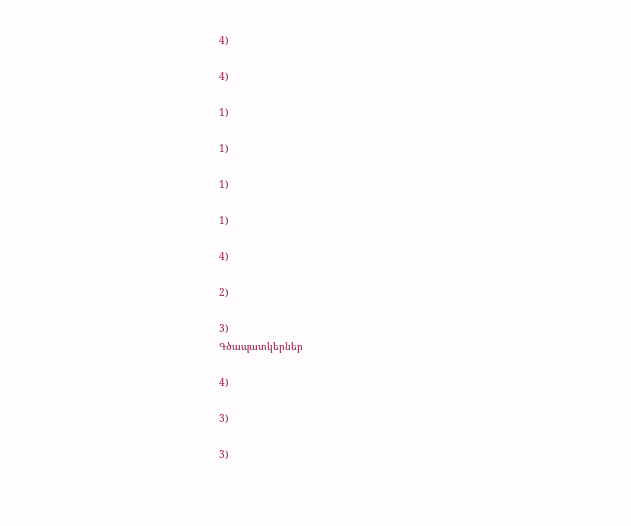4)

4)

1)

1)

1)

1)

4)

2)

3)
Գծապատկերներ

4)

3)

3)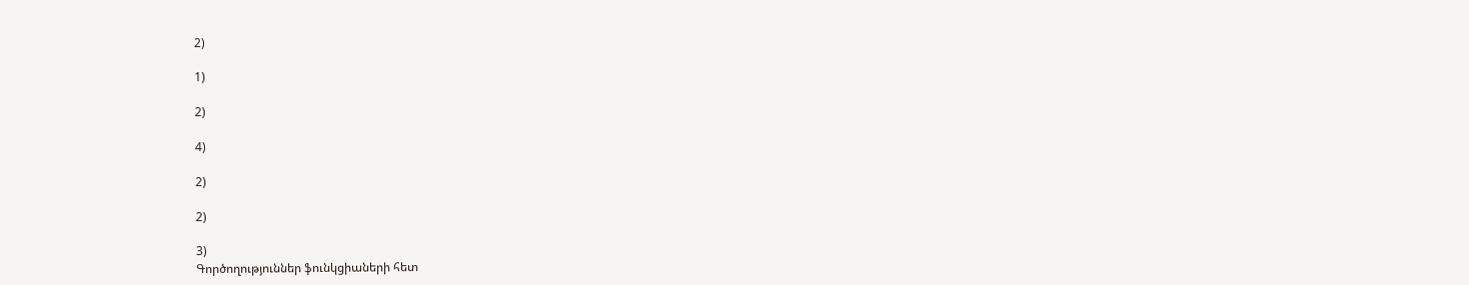2)

1)

2)

4)

2)

2)

3)
Գործողություններ ֆունկցիաների հետ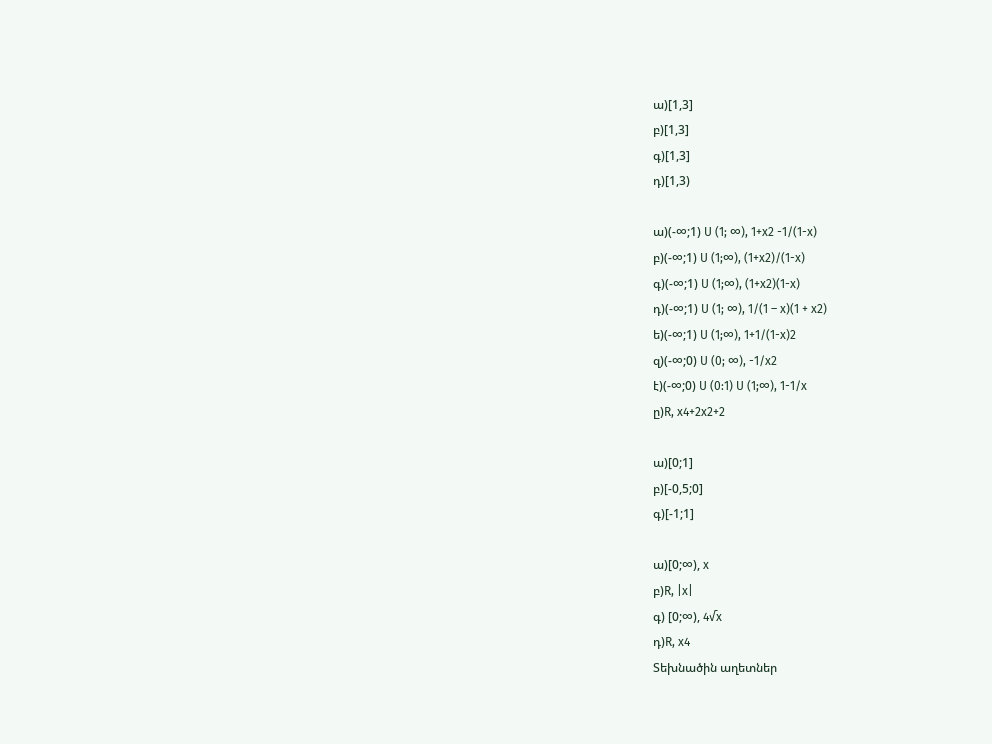ա)[1,3]
բ)[1,3]
գ)[1,3]
դ)[1,3)

ա)(-∞;1) U (1; ∞), 1+x2 -1/(1-x)
բ)(-∞;1) U (1;∞), (1+x2)/(1-x)
գ)(-∞;1) U (1;∞), (1+x2)(1-x)
դ)(-∞;1) U (1; ∞), 1/(1 – x)(1 + x2)
ե)(-∞;1) U (1;∞), 1+1/(1-x)2
զ)(-∞;0) U (0; ∞), -1/x2
է)(-∞;0) U (0:1) U (1;∞), 1-1/x
ը)R, x4+2x2+2

ա)[0;1]
բ)[-0,5;0]
գ)[-1;1]

ա)[0;∞), x
բ)R, |x|
գ) [0;∞), 4√x
դ)R, x4
Տեխնածին աղետներ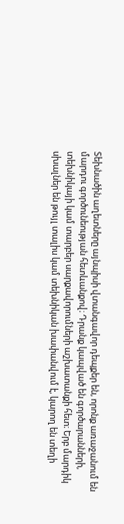Տեխնածին աղետները այնպիսի վտանգավոր դեպքեր են, որոնք առաջանում են մարդու գործունեության հետևանքով։ Դրանք կապված են գործարանների, տեխնիկայի կամ տարբեր սարքավորումների աշխատանքի հետ։ Երբ մարդիկ սխալներ են թույլ տալիս կամ տեխնիկան խափանվում է, կարող են տեղի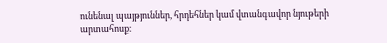ունենալ պայթյուններ, հրդեհներ կամ վտանգավոր նյութերի արտահոսք։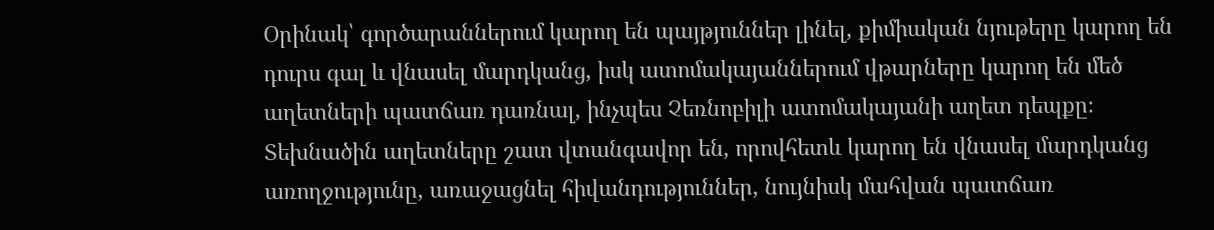Օրինակ՝ գործարաններում կարող են պայթյուններ լինել, քիմիական նյութերը կարող են դուրս գալ և վնասել մարդկանց, իսկ ատոմակայաններում վթարները կարող են մեծ աղետների պատճառ դառնալ, ինչպես Չեռնոբիլի ատոմակայանի աղետ դեպքը։ Տեխնածին աղետները շատ վտանգավոր են, որովհետև կարող են վնասել մարդկանց առողջությունը, առաջացնել հիվանդություններ, նույնիսկ մահվան պատճառ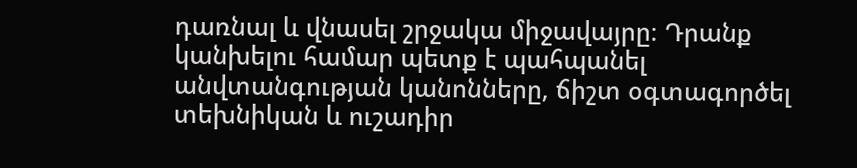դառնալ և վնասել շրջակա միջավայրը։ Դրանք կանխելու համար պետք է պահպանել անվտանգության կանոնները, ճիշտ օգտագործել տեխնիկան և ուշադիր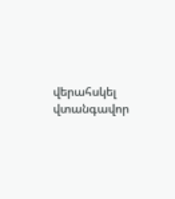վերահսկել վտանգավոր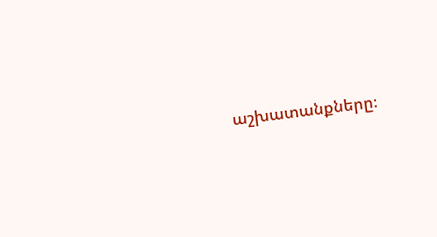աշխատանքները։